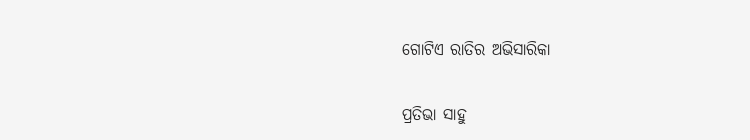ଗୋଟିଏ ରାତିର ଅଭିସାରିକା

ପ୍ରତିଭା ସାହୁ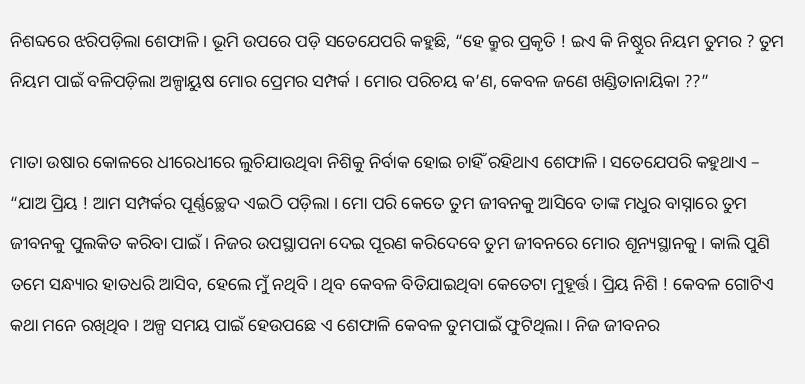ନିଶବ୍ଦରେ ଝରିପଡ଼ିଲା ଶେଫାଳି । ଭୂମି ଉପରେ ପଡ଼ି ସତେଯେପରି କହୁଛି, “ହେ କ୍ରୁର ପ୍ରକୃତି ! ଇଏ କି ନିଷ୍ଠୁର ନିୟମ ତୁମର ? ତୁମ ନିୟମ ପାଇଁ ବଳିପଡ଼ିଲା ଅଳ୍ପାୟୁଷ ମୋର ପ୍ରେମର ସମ୍ପର୍କ । ମୋର ପରିଚୟ କ’ଣ, କେବଳ ଜଣେ ଖଣ୍ଡିତାନାୟିକା ??”

ମାତା ଉଷାର କୋଳରେ ଧୀରେଧୀରେ ଲୁଚିଯାଉଥିବା ନିଶିକୁ ନିର୍ବାକ ହୋଇ ଚାହିଁ ରହିଥାଏ ଶେଫାଳି । ସତେଯେପରି କହୁଥାଏ – “ଯାଅ ପ୍ରିୟ ! ଆମ ସମ୍ପର୍କର ପୂର୍ଣ୍ଣଚ୍ଛେଦ ଏଇଠି ପଡ଼ିଲା । ମୋ ପରି କେତେ ତୁମ ଜୀବନକୁ ଆସିବେ ତାଙ୍କ ମଧୁର ବାସ୍ନାରେ ତୁମ ଜୀବନକୁ ପୁଲକିତ କରିବା ପାଇଁ । ନିଜର ଉପସ୍ଥାପନା ଦେଇ ପୂରଣ କରିଦେବେ ତୁମ ଜୀବନରେ ମୋର ଶୂନ୍ୟସ୍ଥାନକୁ । କାଲି ପୁଣି ତମେ ସନ୍ଧ୍ୟାର ହାତଧରି ଆସିବ, ହେଲେ ମୁଁ ନଥିବି । ଥିବ କେବଳ ବିତିଯାଇଥିବା କେତେଟା ମୁହୂର୍ତ୍ତ । ପ୍ରିୟ ନିଶି ! କେବଳ ଗୋଟିଏ କଥା ମନେ ରଖିଥିବ । ଅଳ୍ପ ସମୟ ପାଇଁ ହେଉପଛେ ଏ ଶେଫାଳି କେବଳ ତୁମପାଇଁ ଫୁଟିଥିଲା । ନିଜ ଜୀବନର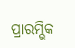ପ୍ରାରମ୍ଭିକ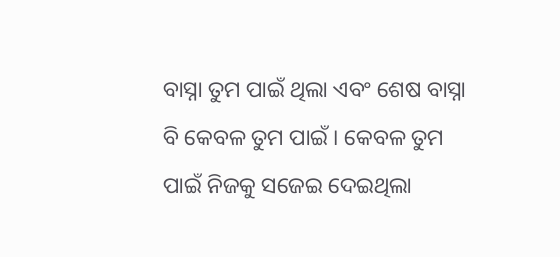ବାସ୍ନା ତୁମ ପାଇଁ ଥିଲା ଏବଂ ଶେଷ ବାସ୍ନା ବି କେବଳ ତୁମ ପାଇଁ । କେବଳ ତୁମ ପାଇଁ ନିଜକୁ ସଜେଇ ଦେଇଥିଲା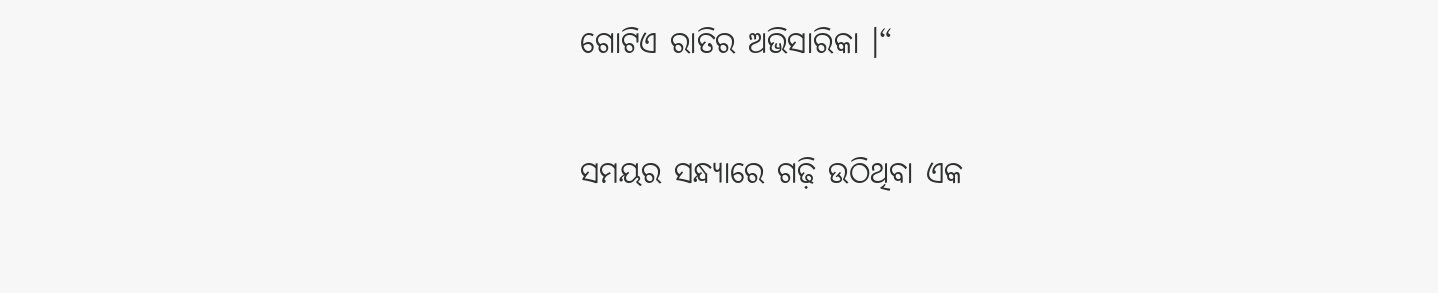ଗୋଟିଏ ରାତିର ଅଭିସାରିକା ।“

ସମୟର ସନ୍ଧ୍ୟାରେ ଗଢ଼ି ଉଠିଥିବା ଏକ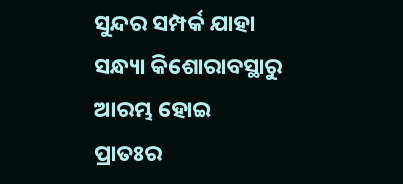ସୁନ୍ଦର ସମ୍ପର୍କ ଯାହା ସନ୍ଧ୍ୟା କିଶୋରାବସ୍ଥାରୁ ଆରମ୍ଭ ହୋଇ ପ୍ରାତଃର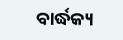ବାର୍ଦ୍ଧକ୍ୟ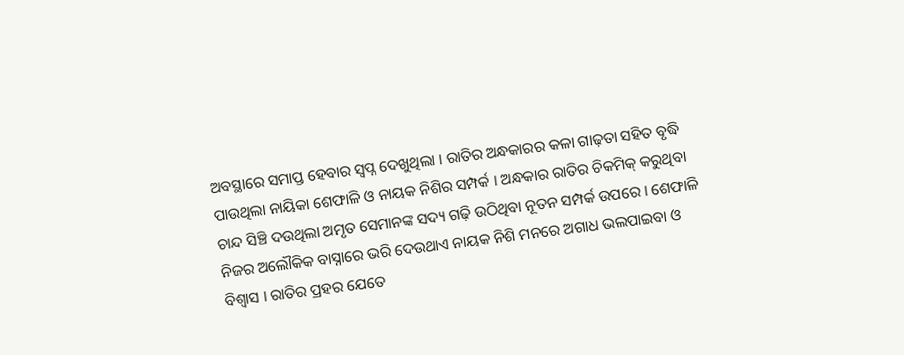ଅବସ୍ଥାରେ ସମାପ୍ତ ହେବାର ସ୍ଵପ୍ନ ଦେଖୁଥିଲା । ରାତିର ଅନ୍ଧକାରର କଳା ଗାଢ଼ତା ସହିତ ବୃଦ୍ଧି ପାଉଥିଲା ନାୟିକା ଶେଫାଳି ଓ ନାୟକ ନିଶିର ସମ୍ପର୍କ । ଅନ୍ଧକାର ରାତିର ଚିକମିକ୍ କରୁଥିବା ଚାନ୍ଦ ସିଞ୍ଚି ଦଉଥିଲା ଅମୃତ ସେମାନଙ୍କ ସଦ୍ୟ ଗଢ଼ି ଉଠିଥିବା ନୂତନ ସମ୍ପର୍କ ଉପରେ । ଶେଫାଳି ନିଜର ଅଲୌକିକ ବାସ୍ନାରେ ଭରି ଦେଉଥାଏ ନାୟକ ନିଶି ମନରେ ଅଗାଧ ଭଲପାଇବା ଓ ବିଶ୍ୱାସ । ରାତିର ପ୍ରହର ଯେତେ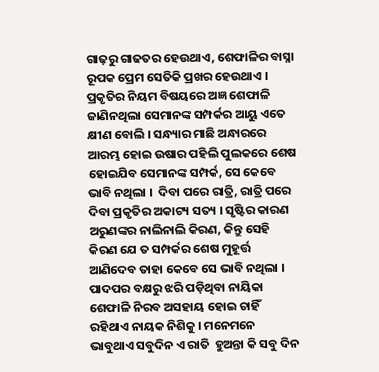ଗାଢ଼ରୁ ଗାଢତର ହେଉଥାଏ, ଶେଫାଳିର ବାସ୍ନା ରୂପକ ପ୍ରେମ ସେତିକି ପ୍ରଖର ହେଉଥାଏ । ପ୍ରକୃତିର ନିୟମ ବିଷୟରେ ଅଜ୍ଞ ଶେଫାଳି ଜାଣିନଥିଲା ସେମାନଙ୍କ ସମ୍ପର୍କର ଆୟୁ ଏତେ କ୍ଷୀଣ ବୋଲି । ସନ୍ଧ୍ୟାର ମାଛି ଅନ୍ଧାରରେ ଆରମ୍ଭ ହୋଇ ଉଷାର ପହିଲି ପୁଲକରେ ଶେଷ ହୋଇଯିବ ସେମାନଙ୍କ ସମ୍ପର୍କ, ସେ କେବେ ଭାବି ନଥିଲା ।  ଦିବା ପରେ ରାତ୍ରି, ରାତ୍ରି ପରେ ଦିବା ପ୍ରକୃତିର ଅକାଟ୍ୟ ସତ୍ୟ । ସୃଷ୍ଟିର କାରଣ ଅରୁଣଙ୍କର ନାଲିନାଲି କିରଣ, କିନ୍ତୁ ସେହି କିରଣ ଯେ ତ ସମ୍ପର୍କର ଶେଷ ମୁହୂର୍ତ୍ତ ଆଣିଦେବ ତାହା କେବେ ସେ ଭାବି ନଥିଲା । ପାଦପର ବକ୍ଷରୁ ଝରି ପଡ଼ିଥିବା ନାୟିକା ଶେଫାଳି ନିରବ ଅସହାୟ ହୋଇ ଚାହିଁ ରହିଥାଏ ନାୟକ ନିଶିକୁ । ମନେମନେ ଭାବୁଥାଏ ସବୁଦିନ ଏ ରାତି  ହୁଅନ୍ତା କି ସବୁ ଦିନ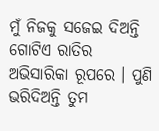ମୁଁ ନିଜକୁ ସଜେଇ ଦିଅନ୍ତି ଗୋଟିଏ ରାତିର ଅଭିସାରିକା ରୂପରେ । ପୁଣି ଭରିଦିଅନ୍ତି ତୁମ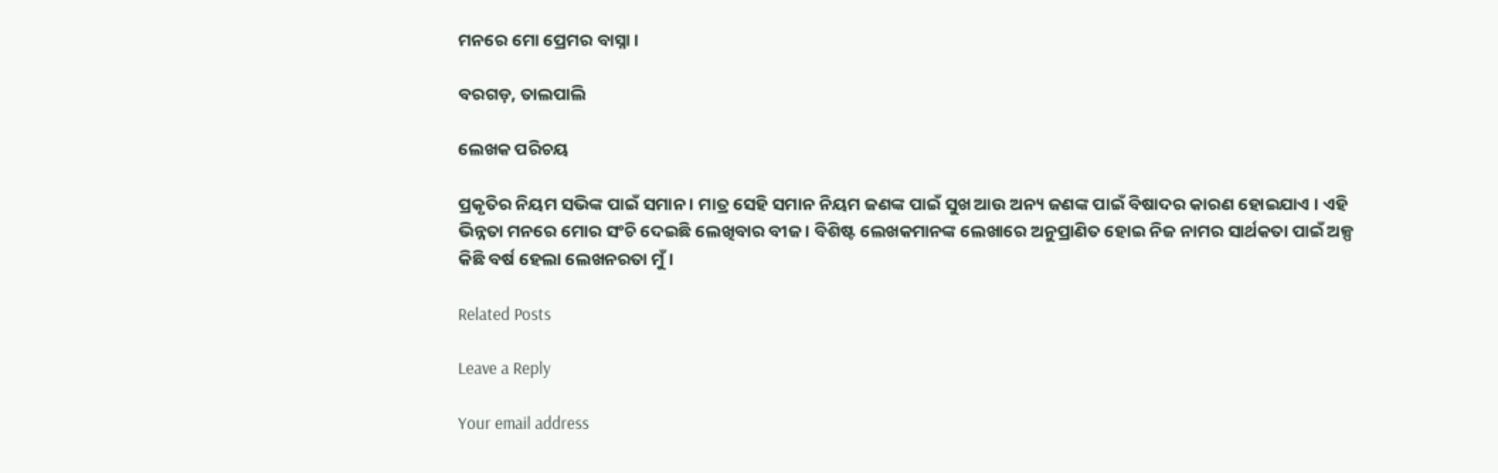ମନରେ ମୋ ପ୍ରେମର ବାସ୍ନା ।

ବରଗଡ଼, ତାଲପାଲି

ଲେଖକ ପରିଚୟ

ପ୍ରକୃତିର ନିୟମ ସଭିଙ୍କ ପାଇଁ ସମାନ । ମାତ୍ର ସେହି ସମାନ ନିୟମ ଜଣଙ୍କ ପାଇଁ ସୁଖ ଆଉ ଅନ୍ୟ ଜଣଙ୍କ ପାଇଁ ବିଷାଦର କାରଣ ହୋଇଯାଏ । ଏହି ଭିନ୍ନତା ମନରେ ମୋର ସଂଚି ଦେଇଛି ଲେଖିବାର ବୀଜ । ବିଶିଷ୍ଟ ଲେଖକମାନଙ୍କ ଲେଖାରେ ଅନୁପ୍ରାଣିତ ହୋଇ ନିଜ ନାମର ସାର୍ଥକତା ପାଇଁ ଅଳ୍ପ କିଛି ବର୍ଷ ହେଲା ଲେଖନରତା ମୁଁ ।

Related Posts

Leave a Reply

Your email address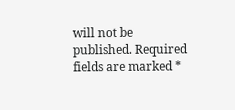will not be published. Required fields are marked *